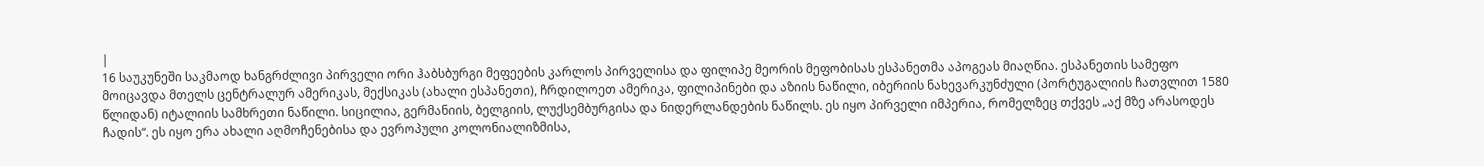|
16 საუკუნეში საკმაოდ ხანგრძლივი პირველი ორი ჰაბსბურგი მეფეების კარლოს პირველისა და ფილიპე მეორის მეფობისას ესპანეთმა აპოგეას მიაღწია. ესპანეთის სამეფო მოიცავდა მთელს ცენტრალურ ამერიკას, მექსიკას (ახალი ესპანეთი), ჩრდილოეთ ამერიკა, ფილიპინები და აზიის ნაწილი, იბერიის ნახევარკუნძული (პორტუგალიის ჩათვლით 1580 წლიდან) იტალიის სამხრეთი ნაწილი. სიცილია, გერმანიის, ბელგიის, ლუქსემბურგისა და ნიდერლანდების ნაწილს. ეს იყო პირველი იმპერია, რომელზეც თქვეს „აქ მზე არასოდეს ჩადის“. ეს იყო ერა ახალი აღმოჩენებისა და ევროპული კოლონიალიზმისა,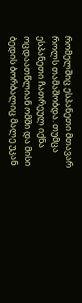რომელშიც ესპანეთი მთავარ როლს თამაშობდა. თუმცა ესპანეთი ჩათრეულ იქნა ოცდაათწლიან ომში და მისი ბედის ბორბალიც მალე უკან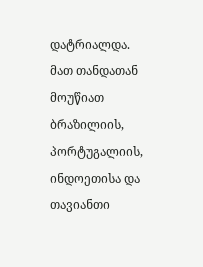დატრიალდა. მათ თანდათან მოუწიათ ბრაზილიის, პორტუგალიის, ინდოეთისა და თავიანთი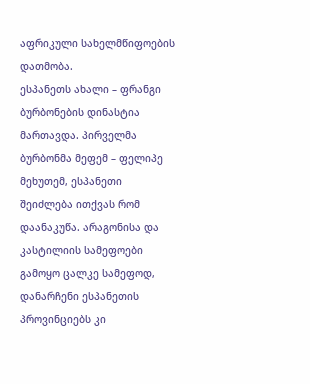აფრიკული სახელმწიფოების დათმობა.
ესპანეთს ახალი – ფრანგი ბურბონების დინასტია მართავდა. პირველმა ბურბონმა მეფემ – ფელიპე მეხუთემ, ესპანეთი შეიძლება ითქვას რომ დაანაკუწა. არაგონისა და კასტილიის სამეფოები გამოყო ცალკე სამეფოდ, დანარჩენი ესპანეთის პროვინციებს კი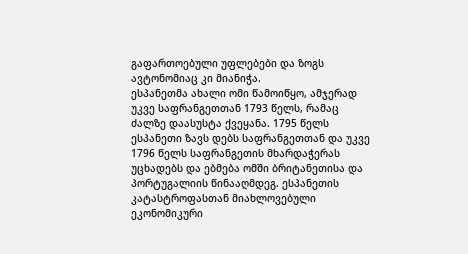გაფართოებული უფლებები და ზოგს ავტონომიაც კი მიანიჭა.
ესპანეთმა ახალი ომი წამოიწყო, ამჯერად უკვე საფრანგეთთან 1793 წელს, რამაც ძალზე დაასუსტა ქვეყანა. 1795 წელს ესპანეთი ზავს დებს საფრანგეთთან და უკვე 1796 წელს საფრანგეთის მხარდაჭერას უცხადებს და ებმება ომში ბრიტანეთისა და პორტუგალიის წინააღმდეგ. ესპანეთის კატასტროფასთან მიახლოვებული ეკონომიკური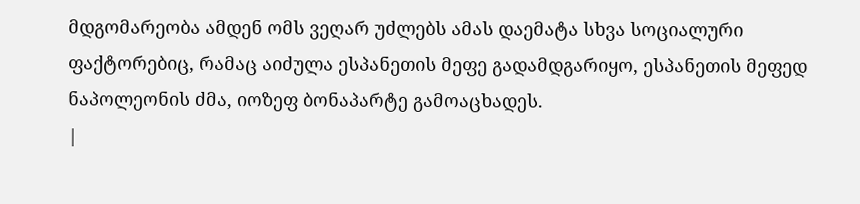მდგომარეობა ამდენ ომს ვეღარ უძლებს ამას დაემატა სხვა სოციალური ფაქტორებიც, რამაც აიძულა ესპანეთის მეფე გადამდგარიყო, ესპანეთის მეფედ ნაპოლეონის ძმა, იოზეფ ბონაპარტე გამოაცხადეს.
|